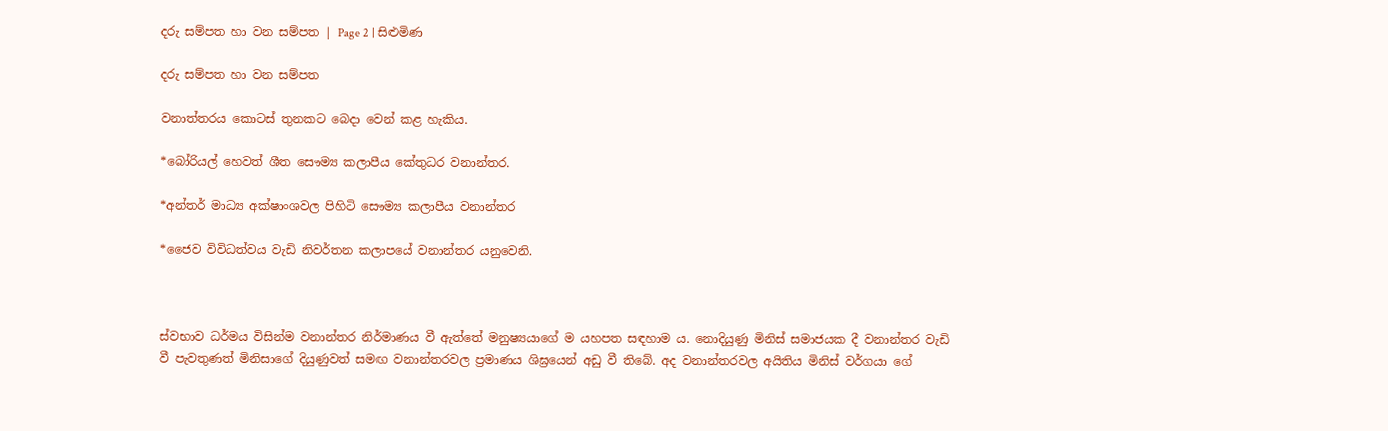දරු සම්පත හා වන සම්පත | Page 2 | සිළුමිණ

දරු සම්පත හා වන සම්පත

වනාත්තරය කොටස් තුනක‍ට බෙදා වෙන් කළ හැකිය.

*බෝරියල් හෙවත් ශීත සෞම්‍ය කලාපීය කේතුධර වනාන්තර.

*අන්තර් මාධ්‍ය අක්ෂාංශවල පිහිටි සෞම්‍ය කලාපීය වනාන්තර

*ජෛව විවිධත්වය වැඩි නිවර්තන කලාපයේ වනාන්තර යනුවෙනි.



ස්වභාව ධර්මය විසින්ම වනාන්තර නිර්මාණය වී ඇත්තේ මනුෂ්‍යයාගේ ම යහපත සඳහාම ය. නොදියුණු මිනිස් සමාජයක දී වනාන්තර වැඩි වී පැවතුණත් මිනිසාගේ දියුණුවත් සමඟ වනාන්තරවල ප්‍රමාණය ශිඝ්‍රයෙන් අඩු වී තිබේ. අද වනාන්තරවල අයිතිය මිනිස් වර්ගයා ගේ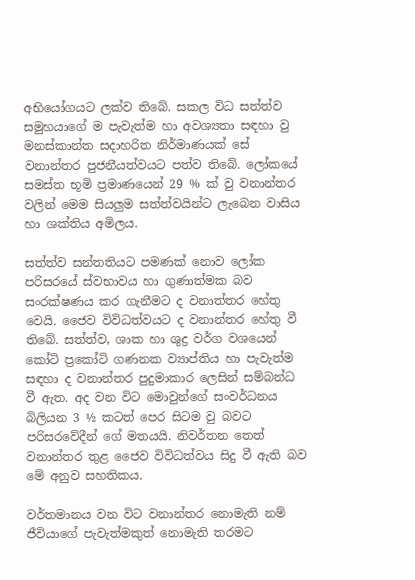අභියෝගයට ලක්ව තිබේ. සකල විධ සත්ත්ව සමුහයාගේ ම පැවැත්ම හා අවශ්‍යතා සඳහා වු මනස්කාන්ත සදාහරිත නිර්මාණයක් සේ වනාන්තර පුජනීයත්වයට පත්ව තිබේ. ලෝකයේ සමස්ත භූමි ප්‍රමාණයෙන් 29 % ක් වු වනාන්තර වලින් මෙම සියලුම සත්ත්වයින්ට ලැබෙන වාසිය හා ශක්තිය අමිලය.

සත්ත්ව සන්තතියට පමණක් නොව ලෝක පරිසරයේ ස්වභාවය හා ගුණාත්මක බව සංරක්ෂණය කර ගැනීමට ද වනාත්තර හේතු වෙයි. ජෛව විවිධත්වයට ද වනාන්තර හේතු වී තිබේ. සත්ත්ව, ශාක හා ශුද්‍ර වර්ග වශයෙන් කෝටි ප්‍ර‍කෝටි ගණනක ව්‍යාප්තිය හා පැවැත්ම සඳහා ද වනාන්තර පුදුමාකාර ලෙසින් සම්බන්ධ වී ඇත. අද වන විට මොවුන්ගේ සංවර්ධනය බිලියන 3 ½ කටත් පෙර සි‍ටම වු බවට පරිසරවේදීන් ගේ මතයයි. නිවර්තන තෙත් වනාන්තර තුළ ජෛව විවිධත්වය සිදු වී ඇති බව මේ අනුව සහතිකය.

වර්තමානය වන විට වනාන්තර නොමැති නම් ජීවියාගේ පැවැත්මකුත් නොමැති තරමට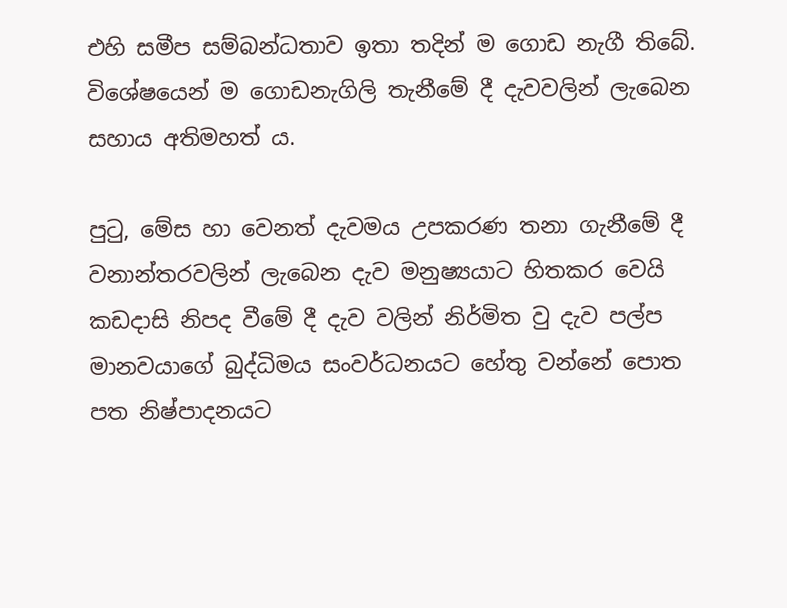එහි සමීප සම්බන්ධතාව ඉතා තදින් ම ගොඩ නැගී තිබේ. විශේෂයෙන් ම ගොඩනැගිලි තැනීමේ දී දැවවලින් ලැබෙන සහාය අතිමහත් ය.

පුටු, මේස හා වෙනත් දැවමය උපකරණ තනා ගැනීමේ දී වනාන්තරවලින් ලැබෙන දැව මනුෂ්‍යයාට හිතකර වෙයි කඩදාසි නිපද වීමේ දී දැව වලින් නිර්මිත වු දැව පල්ප මානවයාගේ බුද්ධිමය සංවර්ධනයට හේතු වන්නේ පොත පත නිෂ්පාදනයට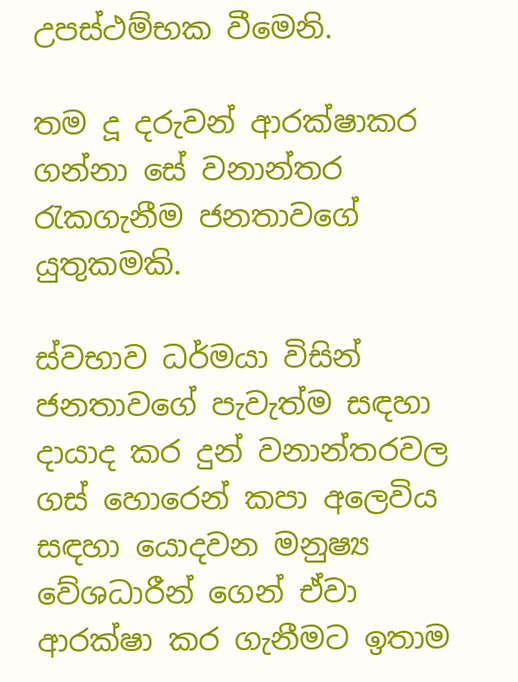උපස්ථම්භක වීමෙනි.

තම දූ දරුවන් ආරක්ෂාකර ගන්නා සේ වනාන්තර රැකගැනීම ජනතාවගේ යුතුකමකි.

ස්වභාව ධර්මයා විසින් ජනතාවගේ පැවැත්ම සඳහා දායාද කර දුන් වනාන්තරවල ගස් හොරෙන් කපා අලෙවිය සඳහා යොදවන මනුෂ්‍ය වේශධාරීන් ගෙන් ඒවා ආරක්ෂා කර ගැනීමට ඉතාම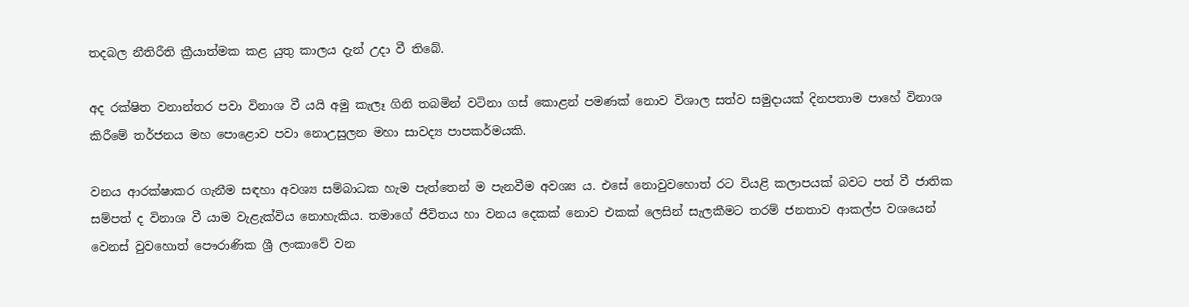තදබල නීතිරීති ක්‍රීයාත්මක කළ යුතු කාලය දැන් උදා වී තිබේ.

අද රක්ෂිත වනාන්තර පවා විනාශ වී යයි අමු කැලෑ ගිනි තබමින් වටිනා ගස් කොළන් පමණක් නොව විශාල සත්ව සමුදායක් දිනපතාම පාහේ විනාශ කිරීමේ තර්ජනය මහ පොළොව පවා නොඋසුලන මහා සාවද්‍ය පාපකර්මයකි.

වනය ආරක්ෂාකර ගැනීම සඳහා අවශ්‍ය සම්බාධක හැම පැත්තෙන් ම පැනවීම අවශ්‍ය ය. එසේ නොවුවහොත් රට වියළි කලාපයක් බවට පත් වී ජාතික සම්පත් ද විනාශ වී යාම වැළැක්විය නොහැකිය. තමාගේ ජීවිතය හා වනය දෙකක් නොව එකක් ලෙසින් සැලකීමට තරම් ජනතාව ආකල්ප වශයෙන් වෙනස් වුවහොත්‍ පෞරාණික ශ්‍රී ලංකාවේ වන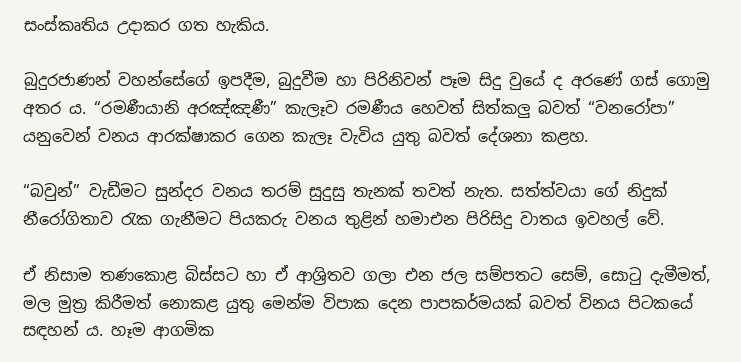සංස්කෘතිය උදාකර ගත හැකිය.

බුදුරජාණන් වහන්සේ‍ගේ ඉපදීම, බුදුවීම හා පිරිනිවන් පෑම සිදු වුයේ ද අරණේ ගස් ගොමු අතර ය. “රමණීයානි අරඤ්ඤණී” කැලෑව රමණීය හෙවත් සිත්කලු බවත් “වනරෝපා” යනුවෙන් වනය ආරක්ෂාකර ගෙන කැලෑ වැවිය යුතු බවත් දේශනා කළහ.

“බවුන්” වැඩීමට සුන්දර වනය තරම් සුදුසු තැනක් තවත් නැත. සත්ත්වයා ගේ නිදුක් නීරෝගිතාව රැක ගැනීමට පියකරු වනය තුළින් හමාඑන පිරිසිදු වාතය ඉවහල් වේ.

ඒ නිසාම තණකොළ බිස්සට හා ඒ ආශ්‍රිතව ගලා එන ජල සම්පතට සෙම්, සොටු දැමීමත්, මල මුත්‍ර කිරීමත් නොකළ යුතු මෙන්ම විපාක දෙන පාපකර්මයක් බවත් විනය පිටකයේ සඳහන් ය. හෑම ආගමික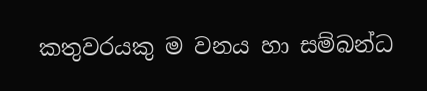කතුවරයකු ම වනය හ‍ා සම්බන්ධ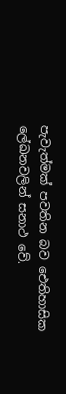පැවැත්මක් පවතින බව ඓතිහාසික‍ ලේඛනවලින් සනාථ වේ.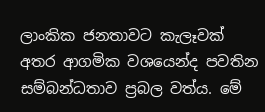ලාංකික ජනතාවට කැලෑවක් අතර ආගමික වශයෙන්ද පවතින සම්බන්ධතාව ප්‍රබල වත්ය. මේ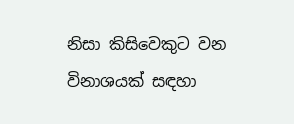නිසා කිසිවෙකුට වන විනාශයක් සඳහා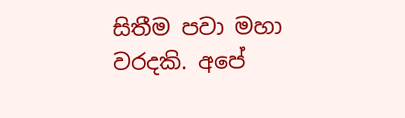සිතීම පවා මහා වරදකි. අපේ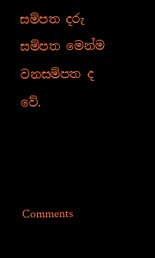සම්පත දරු සම්පත මෙන්ම වනසම්පත ද වේ.



Comments